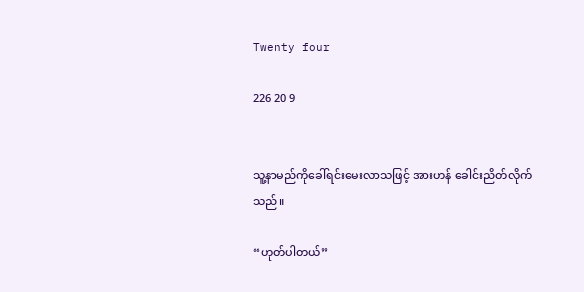Twenty four

226 20 9


သူ့နာမည်ကိုခေါ်ရင်းမေးလာသဖြင့် အားဟန် ခေါင်းညိတ်လိုက်သည်။

“ဟုတ်ပါတယ်”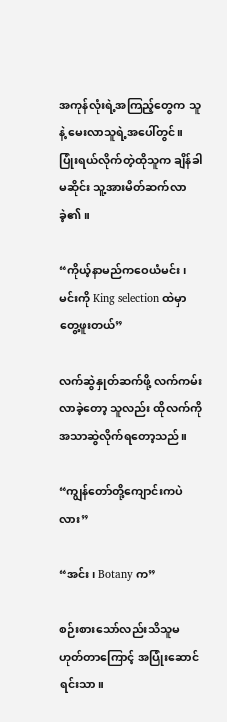အကုန်လုံးရဲ့အကြည့်တွေက သူနဲ့ မေးလာသူရဲ့အပေါ်တွင်။
ပြုံးရယ်လိုက်တဲ့ထိုသူက ချိန်ခါမဆိုင်း သူ့အားမိတ်ဆက်လာခဲ့၏။

“ကိုယ့်နာမည်ကဝေယံမင်း၊ မင်းကို King selection ထဲမှာတွေ့ဖူးတယ်”

လက်ဆွဲနှုတ်ဆက်ဖို့ လက်ကမ်းလာခဲ့တော့ သူလည်း ထိုလက်ကိုအသာဆွဲလိုက်ရတော့သည်။

“ကျွန်တော်တို့ကျောင်းကပဲလား”

“အင်း၊ Botany က”

စဉ်းစားသော်လည်းသိသူမဟုတ်တာကြောင့် အပြုံးဆောင်ရင်းသာ။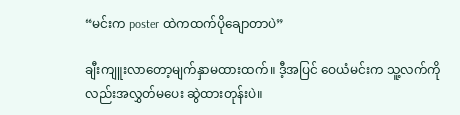“မင်းက poster ထဲကထက်ပိုချောတာပဲ”

ချီးကျူးလာတော့မျက်နှာမထားထက်။ ဒီ့အပြင် ဝေယံမင်းက သူ့လက်ကိုလည်းအလွှတ်‌မပေး ဆွဲထားတုန်းပဲ။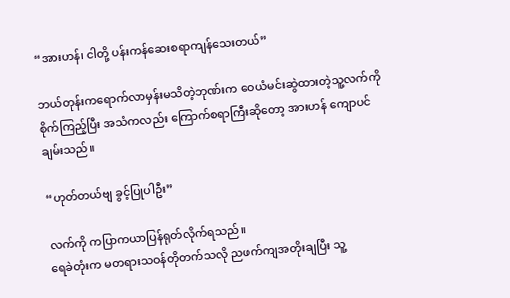“အားဟန်၊ ငါတို့ ပန်းကန်ဆေးစရာကျန်သေးတယ်”

ဘယ်တုန်းကရောက်လာမှန်းမသိတဲ့ဘုဏ်းက ဝေယံမင်းဆွဲထားတဲ့သူ့လက်ကိုစိုက်ကြည့်ပြီး အသံကလည်း ကြောက်စရာကြီးဆိုတော့ အားဟန် ကျောပင်ချမ်းသည်။

“ဟုတ်တယ်ဗျ ခွင့်ပြုပါဦး”

လက်ကို ကပြာကယာပြန်ရုတ်လိုက်ရသည်။
ရေခဲတုံးက မတရားသဝန်တိုတက်သလို ညဖက်ကျအတိုးချပြီး သူ့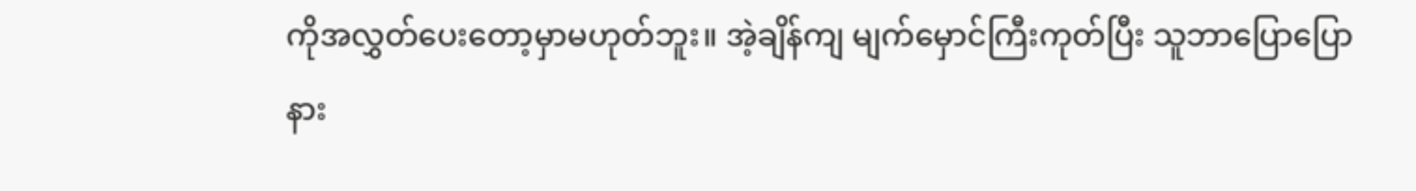ကိုအလွှတ်ပေးတော့မှာမဟုတ်ဘူး။ အဲ့ချိန်ကျ မျက်မှောင်ကြီးကုတ်ပြီး သူဘာပြောပြော နား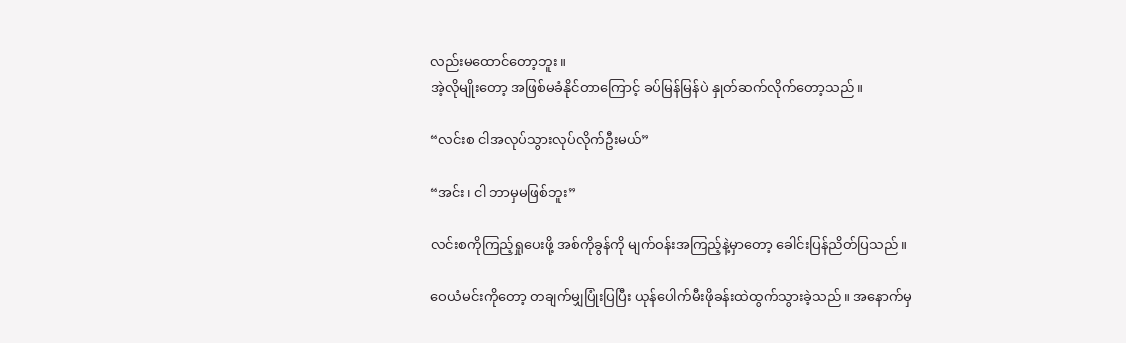လည်းမထောင်တော့ဘူး။
အဲ့လိုမျိုးတော့ အဖြစ်မခံနိုင်တာကြောင့် ခပ်မြန်မြန်ပဲ နှုတ်ဆက်လိုက်တော့သည်။

“လင်းစ ငါအလုပ်သွားလုပ်လိုက်ဦးမယ်”

“အင်း၊ ငါ ဘာမှမဖြစ်ဘူး”

လင်းစကိုကြည့်ရှုပေးဖို့ အစ်ကိုခွန်ကို မျက်ဝန်းအကြည့်နဲ့မှာတော့ ခေါင်းပြန်ညိတ်ပြသည်။

ဝေယံမင်းကိုတော့ တချက်မျှပြုံးပြပြီး ယုန်ပေါက်မီးဖိုခန်းထဲထွက်သွားခဲ့သည်။ အနောက်မှ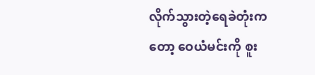လိုက်သွားတဲ့ရေခဲတုံးကတော့ ဝေယံမင်းကို စူး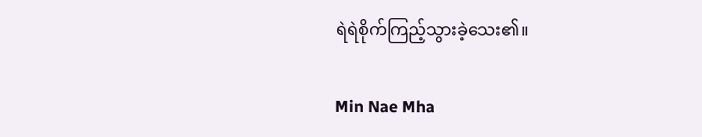ရဲရဲစိုက်ကြည့်သွားခဲ့သေး၏။

Min Nae Mha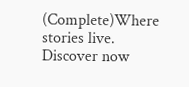(Complete)Where stories live. Discover now